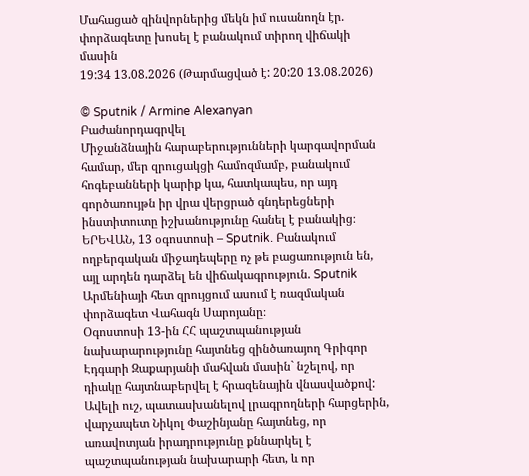Մահացած զինվորներից մեկն իմ ուսանողն էր. փորձագետը խոսել է բանակում տիրող վիճակի մասին
19:34 13.08.2026 (Թարմացված է: 20:20 13.08.2026)

© Sputnik / Armine Alexanyan
Բաժանորդագրվել
Միջանձնային հարաբերությունների կարգավորման համար, մեր զրուցակցի համոզմամբ, բանակում հոգեբանների կարիք կա, հատկապես, որ այդ գործառույթն իր վրա վերցրած գնդերեցների ինստիտուտը իշխանությունը հանել է բանակից։
ԵՐԵՎԱՆ, 13 օգոստոսի – Sputnik. Բանակում ողբերգական միջադեպերը ոչ թե բացառություն են, այլ արդեն դարձել են վիճակագրություն. Sputnik Արմենիայի հետ զրույցում ասում է ռազմական փորձագետ Վահագն Սարոյանը։
Օգոստոսի 13-ին ՀՀ պաշտպանության նախարարությունը հայտնեց զինծառայող Գրիգոր Էդգարի Զաքարյանի մահվան մասին` նշելով, որ դիակը հայտնաբերվել է հրազենային վնասվածքով: Ավելի ուշ, պատասխանելով լրագրողների հարցերին, վարչապետ Նիկոլ Փաշինյանը հայտնեց, որ առավոտյան իրադրությունը քննարկել է պաշտպանության նախարարի հետ, և որ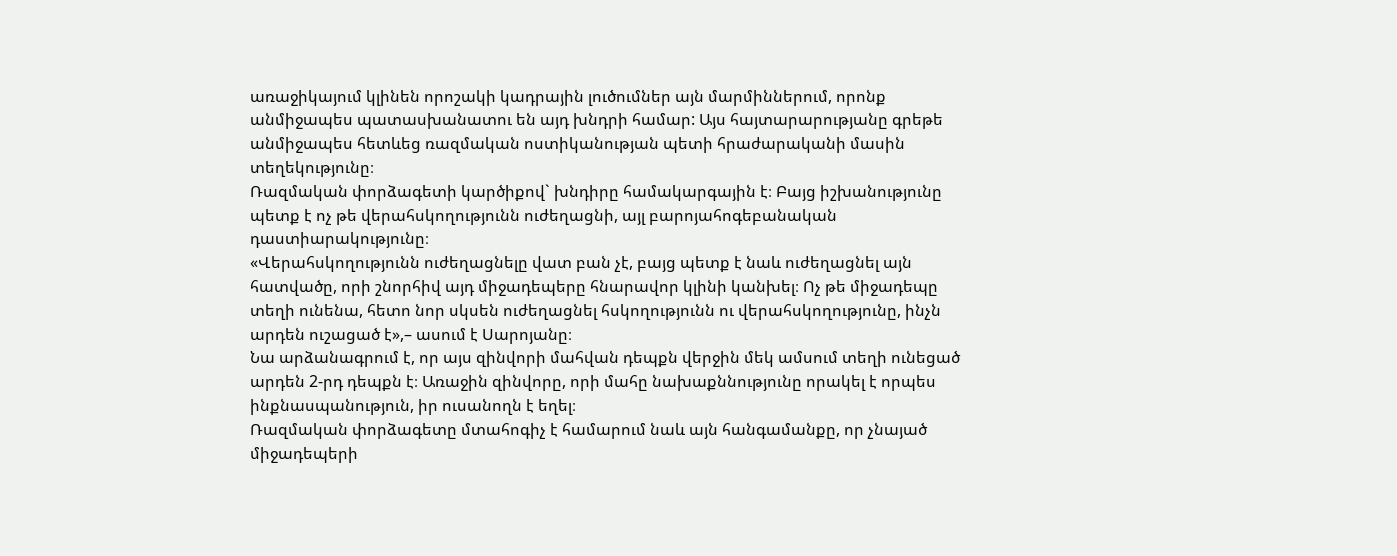առաջիկայում կլինեն որոշակի կադրային լուծումներ այն մարմիններում, որոնք անմիջապես պատասխանատու են այդ խնդրի համար: Այս հայտարարությանը գրեթե անմիջապես հետևեց ռազմական ոստիկանության պետի հրաժարականի մասին տեղեկությունը։
Ռազմական փորձագետի կարծիքով` խնդիրը համակարգային է։ Բայց իշխանությունը պետք է ոչ թե վերահսկողությունն ուժեղացնի, այլ բարոյահոգեբանական դաստիարակությունը։
«Վերահսկողությունն ուժեղացնելը վատ բան չէ, բայց պետք է նաև ուժեղացնել այն հատվածը, որի շնորհիվ այդ միջադեպերը հնարավոր կլինի կանխել։ Ոչ թե միջադեպը տեղի ունենա, հետո նոր սկսեն ուժեղացնել հսկողությունն ու վերահսկողությունը, ինչն արդեն ուշացած է»,– ասում է Սարոյանը։
Նա արձանագրում է, որ այս զինվորի մահվան դեպքն վերջին մեկ ամսում տեղի ունեցած արդեն 2-րդ դեպքն է։ Առաջին զինվորը, որի մահը նախաքննությունը որակել է որպես ինքնասպանություն, իր ուսանողն է եղել։
Ռազմական փորձագետը մտահոգիչ է համարում նաև այն հանգամանքը, որ չնայած միջադեպերի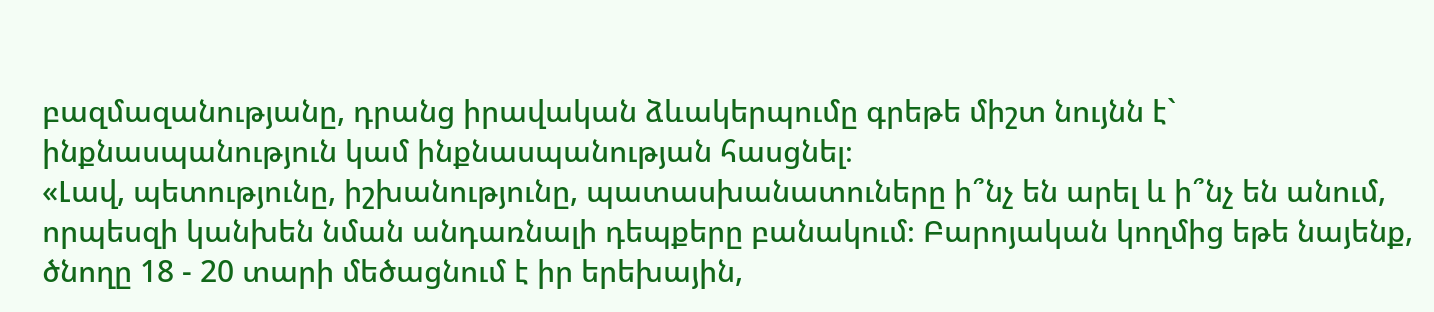բազմազանությանը, դրանց իրավական ձևակերպումը գրեթե միշտ նույնն է` ինքնասպանություն կամ ինքնասպանության հասցնել։
«Լավ, պետությունը, իշխանությունը, պատասխանատուները ի՞նչ են արել և ի՞նչ են անում, որպեսզի կանխեն նման անդառնալի դեպքերը բանակում։ Բարոյական կողմից եթե նայենք, ծնողը 18 - 20 տարի մեծացնում է իր երեխային,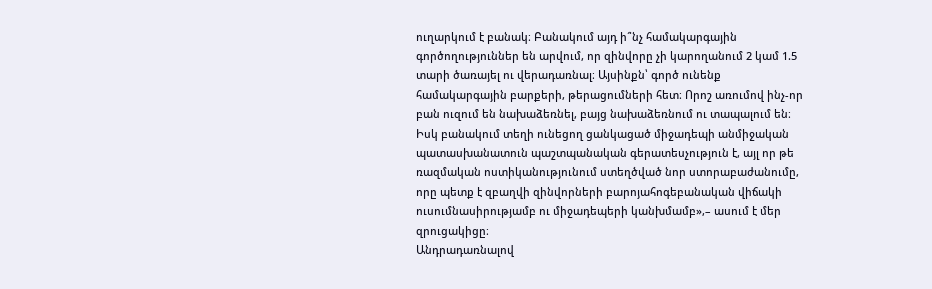ուղարկում է բանակ։ Բանակում այդ ի՞նչ համակարգային գործողություններ են արվում, որ զինվորը չի կարողանում 2 կամ 1.5 տարի ծառայել ու վերադառնալ։ Այսինքն՝ գործ ունենք համակարգային բարքերի, թերացումների հետ։ Որոշ առումով ինչ-որ բան ուզում են նախաձեռնել, բայց նախաձեռնում ու տապալում են։ Իսկ բանակում տեղի ունեցող ցանկացած միջադեպի անմիջական պատասխանատուն պաշտպանական գերատեսչություն է, այլ որ թե ռազմական ոստիկանությունում ստեղծված նոր ստորաբաժանումը, որը պետք է զբաղվի զինվորների բարոյահոգեբանական վիճակի ուսումնասիրությամբ ու միջադեպերի կանխմամբ»,– ասում է մեր զրուցակիցը։
Անդրադառնալով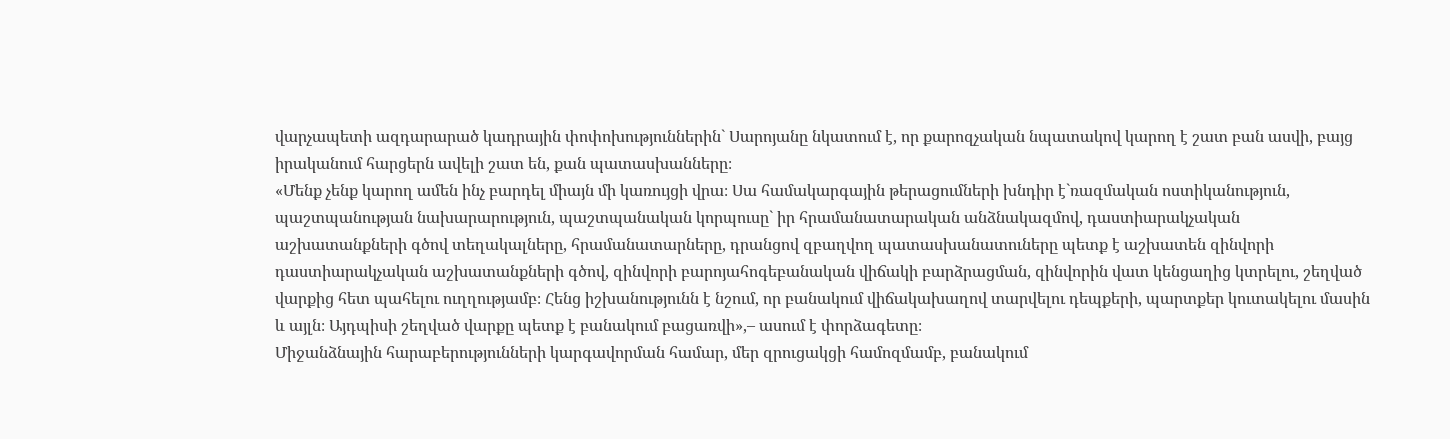վարչապետի ազդարարած կադրային փոփոխություններին` Սարոյանը նկատում է, որ քարոզչական նպատակով կարող է շատ բան ասվի, բայց իրականում հարցերն ավելի շատ են, քան պատասխանները։
«Մենք չենք կարող ամեն ինչ բարդել միայն մի կառույցի վրա։ Սա համակարգային թերացումների խնդիր է`ռազմական ոստիկանություն, պաշտպանության նախարարություն, պաշտպանական կորպուսը` իր հրամանատարական անձնակազմով, դաստիարակչական աշխատանքների գծով տեղակալները, հրամանատարները, դրանցով զբաղվող պատասխանատուները պետք է աշխատեն զինվորի դաստիարակչական աշխատանքների գծով, զինվորի բարոյահոգեբանական վիճակի բարձրացման, զինվորին վատ կենցաղից կտրելու, շեղված վարքից հետ պահելու ուղղությամբ։ Հենց իշխանությունն է նշում, որ բանակում վիճակախաղով տարվելու դեպքերի, պարտքեր կուտակելու մասին և այլն։ Այդպիսի շեղված վարքը պետք է բանակում բացառվի»,– ասում է փորձագետը։
Միջանձնային հարաբերությունների կարգավորման համար, մեր զրուցակցի համոզմամբ, բանակում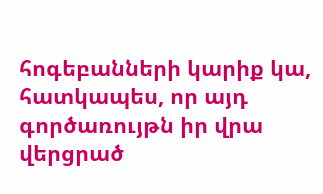հոգեբանների կարիք կա, հատկապես, որ այդ գործառույթն իր վրա վերցրած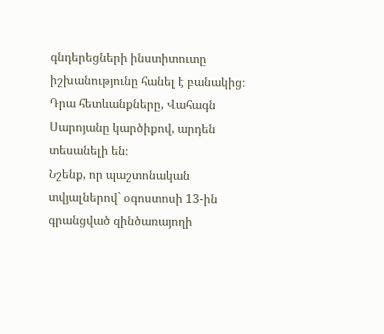գնդերեցների ինստիտուտը իշխանությունը հանել է բանակից։ Դրա հետևանքները, Վահագն Սարոյանը կարծիքով, արդեն տեսանելի են։
Նշենք, որ պաշտոնական տվյալներով` օգոստոսի 13-ին գրանցված զինծառայողի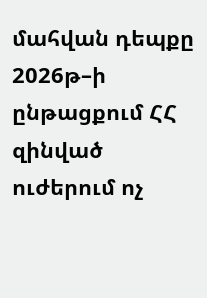մահվան դեպքը 2026թ–ի ընթացքում ՀՀ զինված ուժերում ոչ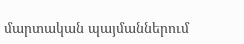մարտական պայմաններում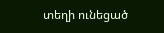տեղի ունեցած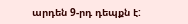արդեն 9-րդ դեպքն է: